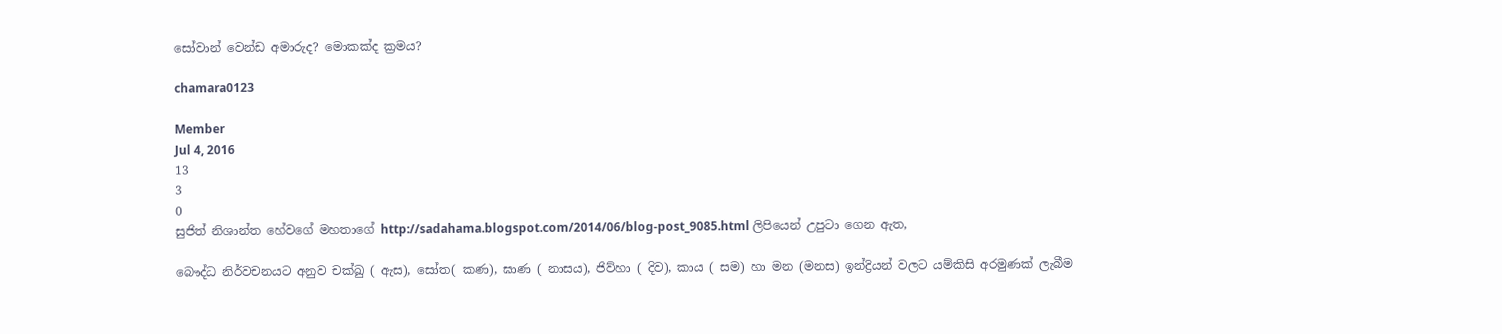සෝවාන් වෙන්ඩ අමාරුද? මොකක්ද ක්‍රමය?

chamara0123

Member
Jul 4, 2016
13
3
0
සුජිත් නිශාන්ත හේවගේ මහතාගේ http://sadahama.blogspot.com/2014/06/blog-post_9085.html ලිපියෙන් උපුටා ගෙන ඇත,

බෞද්ධ නිර්වචනයට අනුව චක්ඛු ( ඇස), සෝත( කණ), ඝාණ ( නාසය), ජිව්හා ( දිව), කාය ( සම) හා මන (මනස) ඉන්ද්‍රියන් වලට යම්කිසි අරමුණක් ලැබීම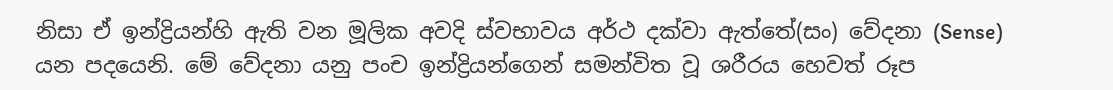නිසා ඒ ඉන්ද්‍රියන්හි ඇති වන මූලික අවදි ස්වභාවය අර්ථ දක්වා ඇත්තේ(සං) වේදනා (Sense) යන පදයෙනි. මේ වේදනා යනු පංච ඉන්ද්‍රියන්ගෙන් සමන්විත වූ ශරීරය හෙවත් රූප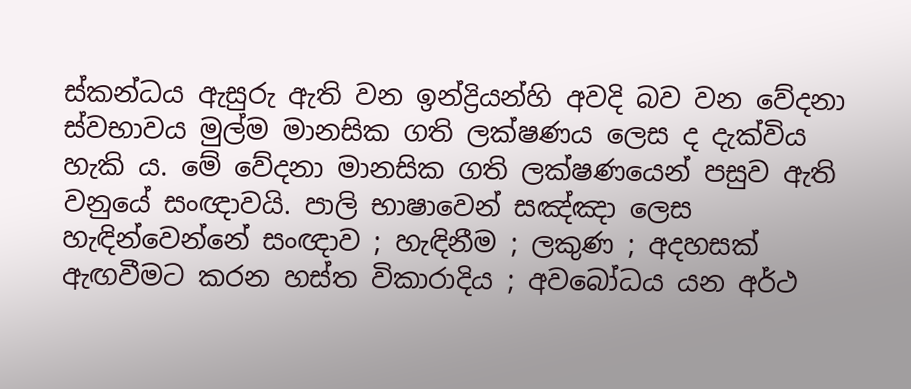ස්කන්ධය ඇසුරු ඇති වන ඉන්ද්‍රියන්හි අවදි බව වන වේදනා ස්වභාවය මුල්ම මානසික ගති ලක්ෂණය ලෙස ද දැක්විය හැකි ය. මේ වේදනා මානසික ගති ලක්ෂණයෙන් පසුව ඇති වනුයේ සංඥාවයි. පාලි භාෂාවෙන් සඤ්ඤා ලෙස හැඳින්වෙන්නේ සංඥාව ; හැඳිනීම ; ලකුණ ; අදහසක් ඇඟවීමට කරන හස්ත විකාරාදිය ; අවබෝධය යන අර්ථ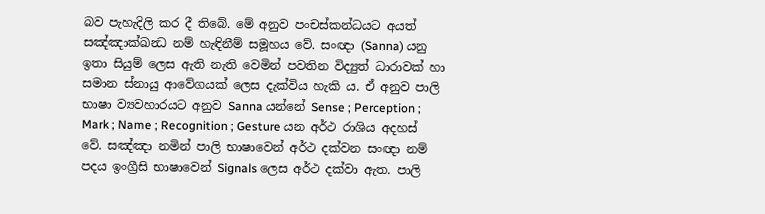බව පැහැදිලි කර දී තිබේ. මේ අනුව පංචස්කන්ධයට අයත් සඤ්ඤාක්ඛන්‍ධ නම් හැඳිනීම් සමූහය වේ. සංඥා (Sanna) යනු ඉතා සියුම් ලෙස ඇති නැති වෙමින් පවතින විද්‍යුත් ධාරාවක් හා සමාන ස්නායු ආවේගයක් ලෙස දැක්විය හැකි ය. ඒ අනුව පාලි භාෂා ව්‍යවහාරයට අනුව Sanna යන්නේ Sense ; Perception ; Mark ; Name ; Recognition ; Gesture යන අර්ථ රාශිය අදහස් වේ. සඤ්ඤා නමින් පාලි භාෂාවෙන් අර්ථ දක්වන සංඥා නම් පදය ඉංග්‍රීසි භාෂාවෙන් Signals ලෙස අර්ථ දක්වා ඇත. පාලි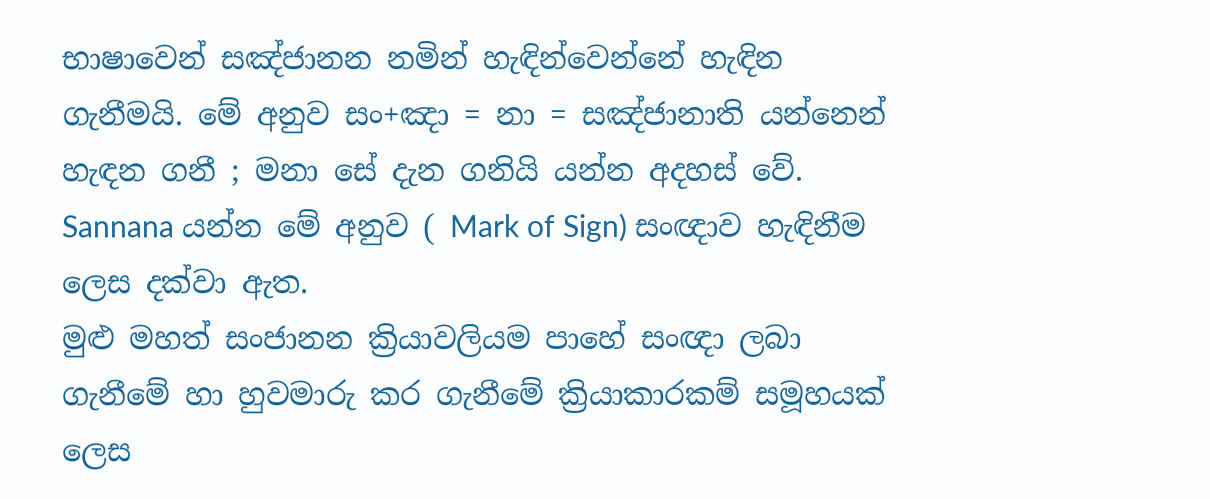භාෂාවෙන් සඤ්ජානන නමින් හැඳින්වෙන්නේ හැඳින ගැනීමයි. මේ අනුව සං+ඤා = නා = සඤ්ජානාති යන්නෙන් හැඳන ගනී ; මනා සේ දැන ගනියි යන්න අදහස් වේ. Sannana යන්න මේ අනුව ( Mark of Sign) සංඥාව හැඳිනීම ලෙස දක්වා ඇත.
මුළු මහත් සංජානන ක්‍රියාවලියම පාහේ සංඥා ලබා ගැනීමේ හා හුවමාරු කර ගැනීමේ ක්‍රියාකාරකම් සමූහයක් ලෙස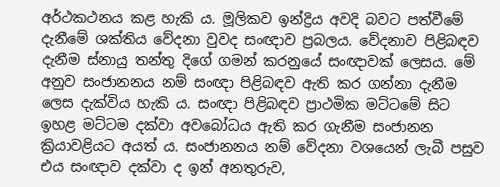අර්ථකථනය කළ හැකි ය. මූලිකව ඉන්ද්‍රිය අවදි බවට පත්වීමේ දැනීමේ ශක්තිය වේදනා වුවද සංඥාව ප්‍රබලය. වේදනාව පිළිබඳව දැනීම ස්නායු තන්තු දිගේ ගමන් කරනුයේ සංඥාවක් ලෙසය. මේ අනුව සංජානනය නම් සංඥා පිළිබඳව ඇති කර ගන්නා දැනීම ලෙස දැක්විය හැකි ය. සංඥා පිළිබඳව ප්‍රාථමික මට්ටමේ සිට ඉහළ මට්ටම දක්වා අවබෝධය ඇති කර ගැනීම සංජානන ක්‍රියාවළියට අයත් ය. සංජානනය නම් වේදනා වශයෙන් ලැබී පසුව එය සංඥාව දක්වා ද ඉන් අනතුරුව,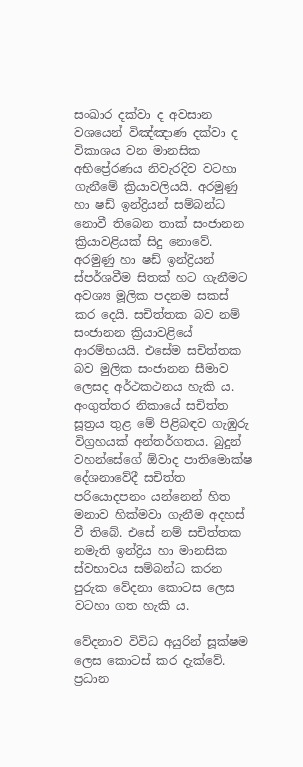සංඛාර දක්වා ද අවසාන වශයෙන් විඤ්ඤාණ දක්වා ද විකාශය වන මානසික අභිප්‍රේරණය නිවැරදිව වටහා ගැනීමේ ක්‍රියාවලියයි. අරමුණු හා ෂඩ් ඉන්ද්‍රියන් සම්බන්ධ නොවී තිබෙන තාක් සංජානන ක්‍රියාවළියක් සිදු නොවේ. අරමුණු හා ෂඩ් ඉන්ද්‍රියන් ස්පර්ශවීම සිතක් හට ගැනීමට අවශ්‍ය මූලික පදනම සකස් කර දෙයි. සචිත්තක බව නම් සංජානන ක්‍රියාවළියේ ආරම්භයයි. එසේම සචිත්තක බව මුලික සංජානන සීමාව ලෙසද අර්ථකථනය හැකි ය. අංගුත්තර නිකායේ සචිත්ත සූත්‍රය තුළ මේ පිළිබඳව ගැඹුරු විග්‍රහයක් අන්තර්ගතය. බුදුන් වහන්සේගේ ඕවාද පාතිමොක්ෂ දේශනාවේදී සචිත්ත පරියොදපනං යන්නෙන් හිත මනාව හික්මවා ගැනීම අදහස් වී තිබේ. එසේ නම් සචිත්තක නමැති ඉන්ද්‍රිය හා මානසික ස්වභාවය සම්බන්ධ කරන පුරුක වේදනා කොටස ලෙස වටහා ගත හැකි ය.

වේදනාව විවිධ අයුරින් සූක්ෂම ලෙස කොටස් කර දැක්වේ. ප්‍රධාන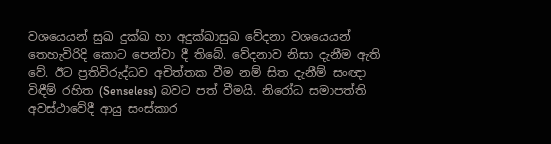වශයෙයන් සුඛ දුක්ඛ හා අදුක්ඛාසුඛ වේදනා වශයෙයන් තෙහැවිරිදි කොට පෙන්වා දී තිබේ. වේදනාව නිසා දැනීම ඇති වේ. ඊට ප්‍රතිවිරුද්ධව අචිත්තක වීම නම් සිත දැනීම් සංඥා විඳීම් රහිත (Senseless) බවට පත් වීමයි. නිරෝධ සමාපත්ති අවස්ථාවේදී ආයු සංස්කාර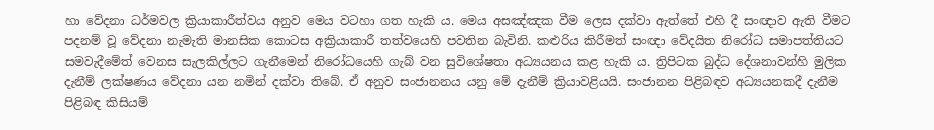හා වේදනා ධර්මවල ක්‍රියාකාරීත්වය අනුව මෙය වටහා ගත හැකි ය. මෙය අසඤ්ඤක වීම ලෙස දක්වා ඇත්තේ එහි දී සංඥාව ඇති වීමට පදනම් වූ වේදනා නැමැති මානසික කොටස අක්‍රියාකාරී තත්වයෙහි පවතින බැවිනි. කළුරිය කිරීමත් සංඥා වේදයිත නිරෝධ සමාපත්තියට සමවැදීමේත් වෙනස සැලකිල්ලට ගැනීමෙන් නිරෝධයෙහි ගැබ් වන සුවිශේෂතා අධ්‍යයනය කළ හැකි ය. ත්‍රිපිටක බුද්ධ දේශනාවන්හි මුලික දැනීම් ලක්ෂණය වේදනා යන නමින් දක්වා තිබේ. ඒ අනුව සංජානනය යනු මේ දැනීම් ක්‍රියාවළියයි. සංජානන පිළිබඳව අධ්‍යයනකදී දැනීම පිළිබඳ කිසියම්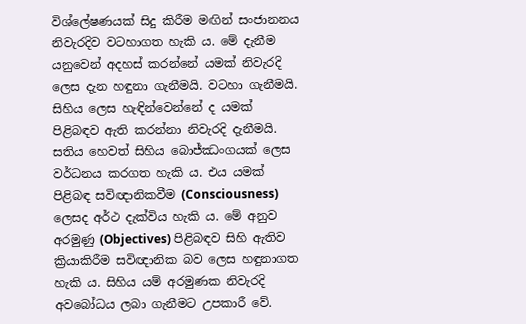විශ්ලේෂණයක් සිදු කිරීම මඟින් සංජානනය නිවැරදිව වටහාගත හැකි ය. මේ දැනීම යනුවෙන් අදහස් කරන්නේ යමක් නිවැරදි ලෙස දැන හඳුනා ගැනීමයි. වටහා ගැනීමයි. සිහිය ලෙස හැඳින්වෙන්නේ ද යමක් පිළිබඳව ඇති කරන්නා නිවැරදි දැනීමයි. සතිය හෙවත් සිහිය බොජ්ඣංගයක් ලෙස වර්ධනය කරගත හැකි ය. එය යමක් පිළිබඳ සවිඥානිකවීම (Consciousness) ලෙසද අර්ථ දැක්විය හැකි ය. මේ අනුව අරමුණු (Objectives) පිළිබඳව සිහි ඇතිව ක්‍රියාකිරීම සවිඥානික බව ලෙස හඳුනාගත හැකි ය. සිහිය යම් අරමුණක නිවැරදි අවබෝධය ලබා ගැනීමට උපකාරී වේ.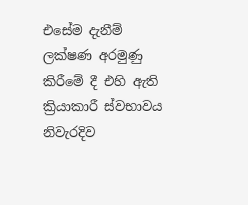එසේම දැනීම් ලක්ෂණ අරමුණු කිරීමේ දී එහි ඇති ක්‍රියාකාරී ස්වභාවය නිවැරදිව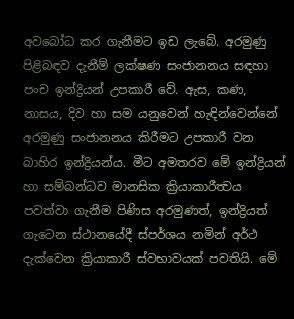අවබෝධ කර ගැනීමට ඉඩ ලැබේ. අරමුණු පිළිබඳව දැනීම් ලක්ෂණ සංජානනය සඳහා පංච ඉන්ද්‍රියන් උපකාරී වේ. ඇස, කණ, නාසය, දිව හා සම යනුවෙන් හැඳින්වෙන්නේ අරමුණු සංජානනය කිරීමට උපකාරී වන බාහිර ඉන්ද්‍රියන්ය. මීට අමතරව මේ ඉන්ද්‍රියන් හා සම්බන්ධව මානසික ක්‍රියාකාරීත්‍වය පවත්වා ගැනීම පිණිස අරමුණත්, ඉන්ද්‍රියත් ගැටෙන ස්ථානයේදී ස්පර්ශය නමින් අර්ථ දැක්වෙන ක්‍රියාකාරී ස්වභාවයක් පවතියි. මේ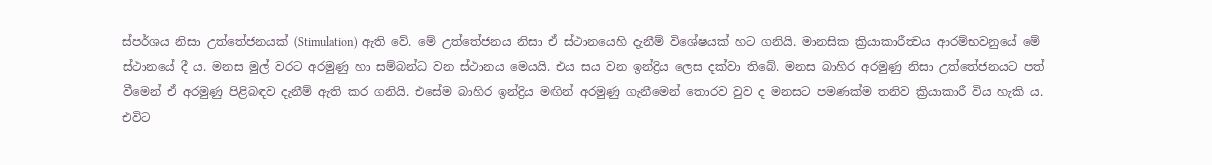ස්පර්ශය නිසා උත්තේජනයක් (Stimulation) ඇති වේ. මේ උත්තේජනය නිසා ඒ ස්ථානයෙහි දැනීම් විශේෂයක් හට ගනියි. මානසික ක්‍රියාකාරීත්‍වය ආරම්භවනුයේ මේ ස්ථානයේ දී ය. මනස මුල් වරට අරමුණු හා සම්බන්ධ වන ස්ථානය මෙයයි. එය සය වන ඉන්ද්‍රිය ලෙස දක්වා තිබේ. මනස බාහිර අරමුණු නිසා උත්තේජනයට පත් වීමෙන් ඒ අරමුණු පිළිබඳව දැනීම් ඇති කර ගනියි. එසේම බාහිර ඉන්ද්‍රිය මඟින් අරමුණු ගැනීමෙන් තොරව වුව ද මනසට පමණක්ම තනිව ක්‍රියාකාරී විය හැකි ය. එවිට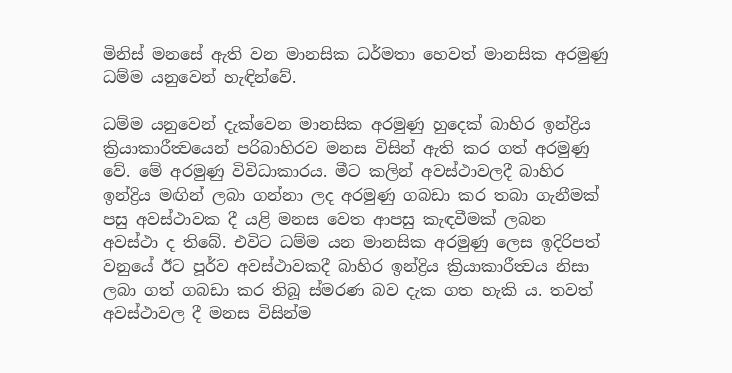මිනිස් මනසේ ඇති වන මානසික ධර්මතා හෙවත් මානසික අරමුණු ධම්ම යනුවෙන් හැඳින්වේ.

ධම්ම යනුවෙන් දැක්වෙන මානසික අරමුණු හුදෙක් බාහිර ඉන්ද්‍රිය ක්‍රියාකාරීත්‍වයෙන් පරිබාහිරව මනස විසින් ඇති කර ගත් අරමුණු වේ. මේ අරමුණු විවිධාකාරය. මීට කලින් අවස්ථාවලදී බාහිර ඉන්ද්‍රිය මඟින් ලබා ගන්නා ලද අරමුණු ගබඩා කර තබා ගැනීමක් පසු අවස්ථාවක දී යළි මනස වෙත ආපසු කැඳවීමක් ලබන අවස්ථා ද තිබේ. එවිට ධම්ම යන මානසික අරමුණු ලෙස ඉදිරිපත් වනුයේ ඊට පූර්ව අවස්ථාවකදී බාහිර ඉන්ද්‍රිය ක්‍රියාකාරීත්‍වය නිසා ලබා ගත් ගබඩා කර තිබූ ස්මරණ බව දැක ගත හැකි ය. තවත් අවස්ථාවල දී මනස විසින්ම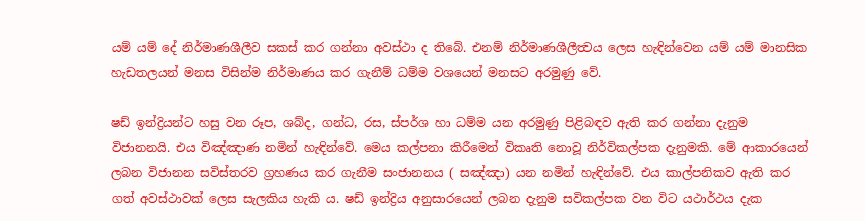යම් යම් දේ නිර්මාණශීලීව සකස් කර ගන්නා අවස්ථා ද තිබේ. එනම් නිර්මාණශීලීත්‍වය ලෙස හැඳින්වෙන යම් යම් මානසික හැඩතලයන් මනස විසින්ම නිර්මාණය කර ගැනීම් ධම්ම වශයෙන් මනසට අරමුණු වේ.

ෂඩ් ඉන්ද්‍රියන්ට හසු වන රූප, ශබ්ද, ගන්ධ, රස, ස්පර්ශ හා ධම්ම යන අරමුණු පිළිබඳව ඇති කර ගන්නා දැනුම විජානනයි. එය විඤ්ඤාණ නමින් හැඳින්වේ. මෙය කල්පනා කිරීමෙන් විකෘති නොවූ නිර්විකල්පක දැනුමකි. මේ ආකාරයෙන් ලබන විජානන සවිස්තරව ග්‍රහණය කර ගැනීම සංජානනය ( සඤ්ඤා) යන නමින් හැඳින්වේ. එය කාල්පනිකව ඇති කර ගත් අවස්ථාවක් ලෙස සැලකිය හැකි ය. ෂඩ් ඉන්ද්‍රිය අනුසාරයෙන් ලබන දැනුම සවිකල්පක වන විට යථාර්ථය දැක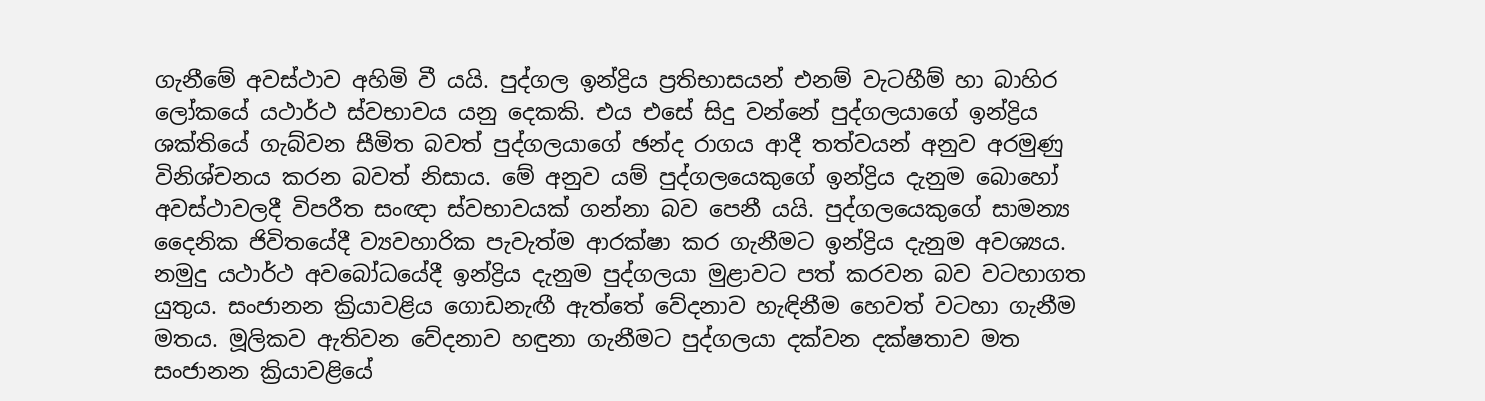ගැනීමේ අවස්ථාව අහිමි වී යයි. පුද්ගල ඉන්ද්‍රිය ප්‍රතිභාසයන් එනම් වැටහීම් හා බාහිර ලෝකයේ යථාර්ථ ස්වභාවය යනු දෙකකි. එය එසේ සිදු වන්නේ පුද්ගලයාගේ ඉන්ද්‍රිය ශක්තියේ ගැබ්වන සීමිත බවත් පුද්ගලයාගේ ඡන්ද රාගය ආදී තත්වයන් අනුව අරමුණු විනිශ්චනය කරන බවත් නිසාය. මේ අනුව යම් පුද්ගලයෙකුගේ ඉන්ද්‍රිය දැනුම බොහෝ අවස්ථාවලදී විපරීත සංඥා ස්වභාවයක් ගන්නා බව පෙනී යයි. පුද්ගලයෙකුගේ සාමන්‍ය දෛනික ජිවිතයේදී ව්‍යවහාරික පැවැත්ම ආරක්ෂා කර ගැනීමට ඉන්ද්‍රිය දැනුම අවශ්‍යය. නමුදු යථාර්ථ අවබෝධයේදී ඉන්ද්‍රිය දැනුම පුද්ගලයා මුළාවට පත් කරවන බව වටහාගත යුතුය. සංජානන ක්‍රියාවළිය ගොඩනැඟී ඇත්තේ වේදනාව හැඳිනීම හෙවත් වටහා ගැනීම මතය. මූලිකව ඇතිවන වේදනාව හඳුනා ගැනීමට පුද්ගලයා දක්වන දක්ෂතාව මත සංජානන ක්‍රියාවළියේ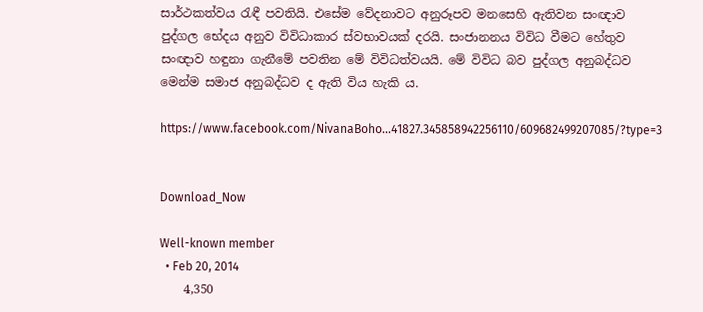සාර්ථකත්වය රැඳී පවතියි. එසේම වේදනාවට අනුරූපව මනසෙහි ඇතිවන සංඥාව පුද්ගල භේදය අනුව විවිධාකාර ස්වභාවයක් දරයි. සංජානනය විවිධ වීමට හේතුව සංඥාව හඳුනා ගැනීමේ පවතින මේ විවිධත්වයයි. මේ විවිධ බව පුද්ගල අනුබද්ධව මෙන්ම සමාජ අනුබද්ධව ද ඇති විය හැකි ය.

https://www.facebook.com/NivanaBoho...41827.345858942256110/609682499207085/?type=3


Download_Now

Well-known member
  • Feb 20, 2014
    4,350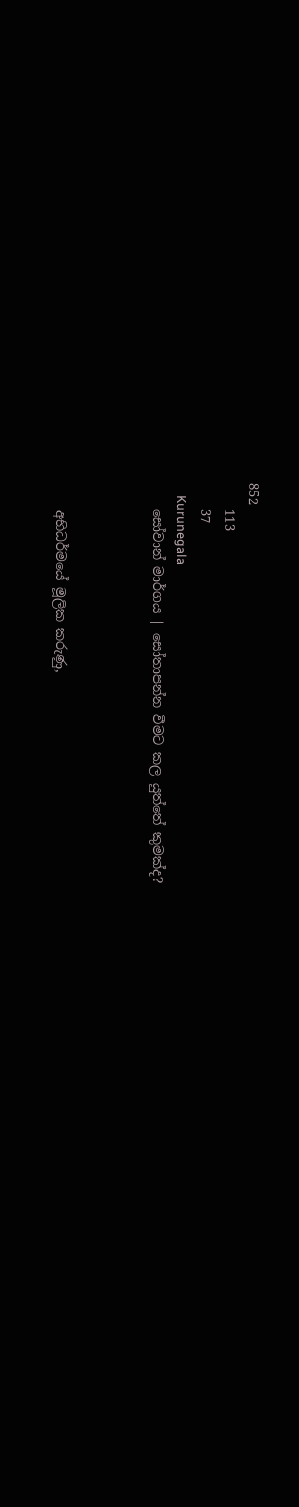852
    113
    37
    Kurunegala
    සෝවාන් මාර්ගය | සෝතාපන්න වීමට කල යුත්තේ කුමක්ද?



    අභිධර්මයේ මූලික කරුණු,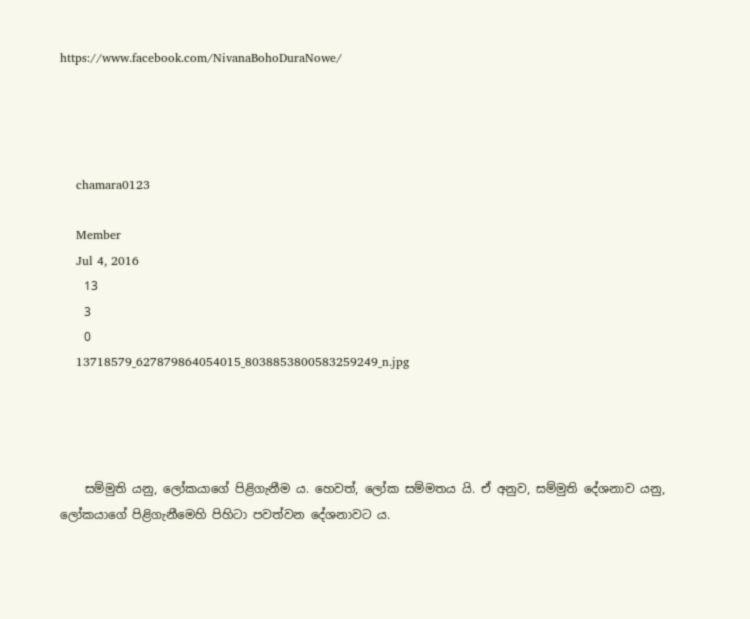https://www.facebook.com/NivanaBohoDuraNowe/




    chamara0123

    Member
    Jul 4, 2016
    13
    3
    0
    13718579_627879864054015_8038853800583259249_n.jpg




    සම්මුති යනු, ලෝකයාගේ පිළිගැනීම ය. හෙවත්, ලෝක සම්මතය යි. ඒ අනුව, සම්මුති දේශනාව යනු, ලෝකයාගේ පිළිගැනීමෙහි පිහිටා පවත්වන දේශනාවට ය.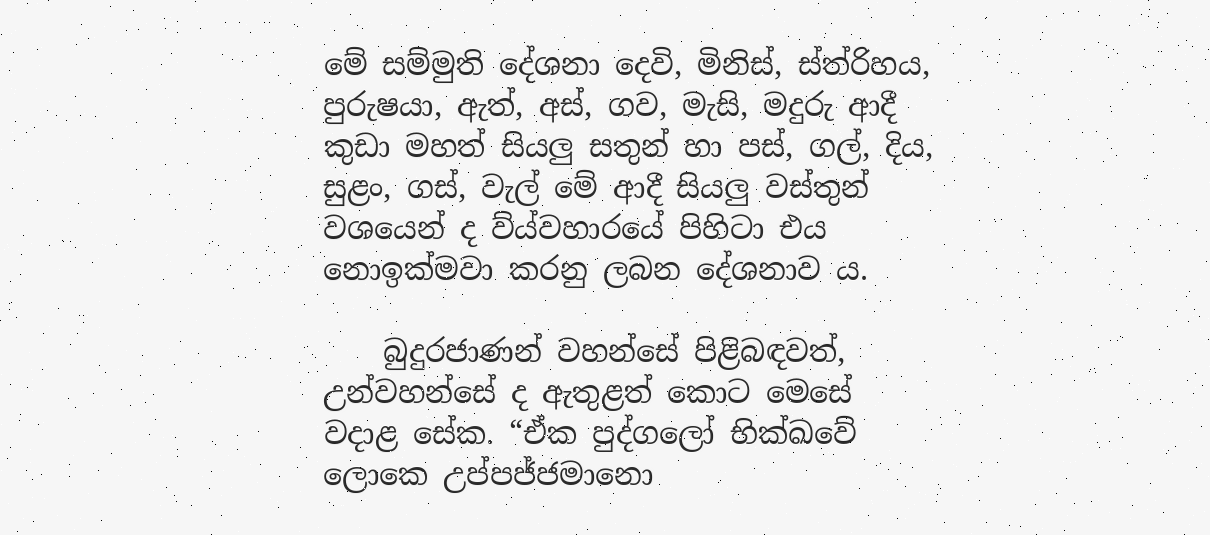මේ සම්මුති දේශනා දෙවි, මිනිස්, ස්ත්රිහය, පුරුෂයා, ඇත්, අස්, ගව, මැසි, මදුරු ආදී කුඩා මහත් සියලු සතුන් හා පස්, ගල්, දිය, සුළං, ගස්, වැල් මේ ආදී සියලු වස්තුන් වශයෙන් ද ව්ය්වහාරයේ පිහිටා එය නොඉක්මවා කරනු ලබන දේශනාව ය.

    බුදුරජාණන් වහන්සේ පිළිබඳවත්, උන්වහන්සේ ද ඇතුළත් කොට මෙසේ වදාළ සේක. “ඒක පුද්ගලෝ භික්ඛවේ ලොකෙ උප්පජ්ජමානො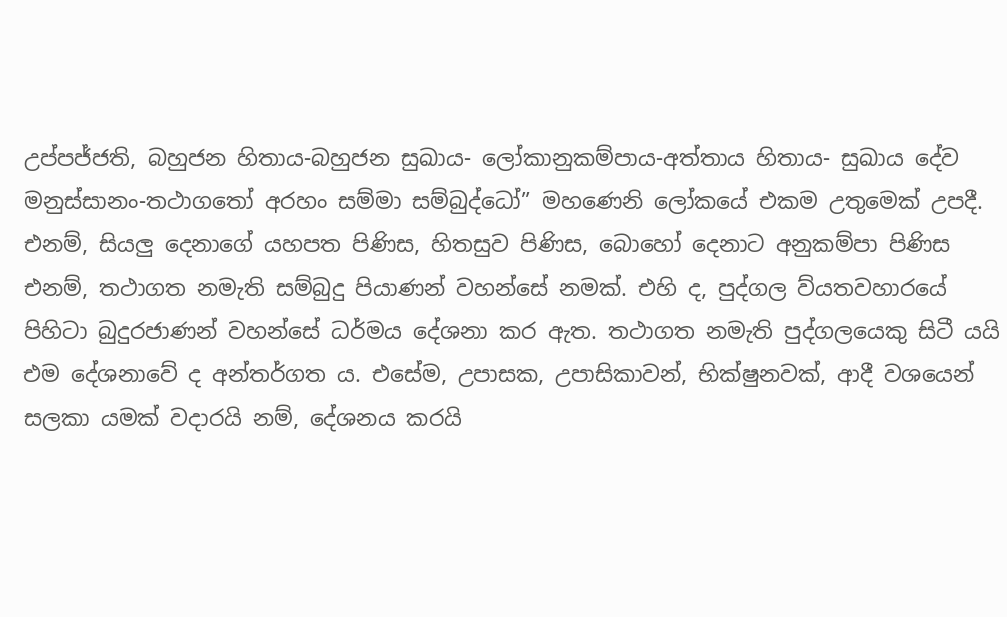උප්පජ්ජති, බහුජන හිතාය-බහුජන සුඛාය- ලෝකානුකම්පාය-අත්තාය හිතාය- සුඛාය දේව මනුස්සානං-තථාගතෝ අරහං සම්මා සම්බුද්ධෝ” මහණෙනි ලෝකයේ එකම උතුමෙක් උපදී. එනම්, සියලු දෙනාගේ යහපත පිණිස, හිතසුව පිණිස, බොහෝ දෙනාට අනුකම්පා පිණිස එනම්, තථාගත නමැති සම්බුදු පියාණන් වහන්සේ නමක්. එහි ද, පුද්ගල ව්යතවහාරයේ පිහිටා බුදුරජාණන් වහන්සේ ධර්මය දේශනා කර ඇත. තථාගත නමැති පුද්ගලයෙකු සිටී යයි එම දේශනාවේ ද අන්තර්ගත ය. එසේම, උපාසක, උපාසිකාවන්, භික්ෂුනවක්, ආදී වශයෙන් සලකා යමක් වදාරයි නම්, දේශනය කරයි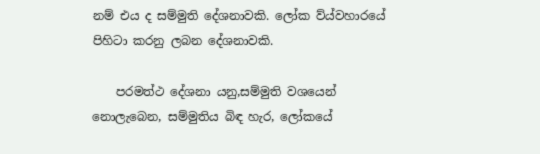නම් එය ද සම්මුති දේශනාවකි. ලෝක ව්ය්වහාරයේ පිහිටා කරනු ලබන දේශනාවකි.

    පරමත්ථ දේශනා යනු,සම්මුති වශයෙන් නොලැබෙන, සම්මුතිය බිඳ හැර, ලෝකයේ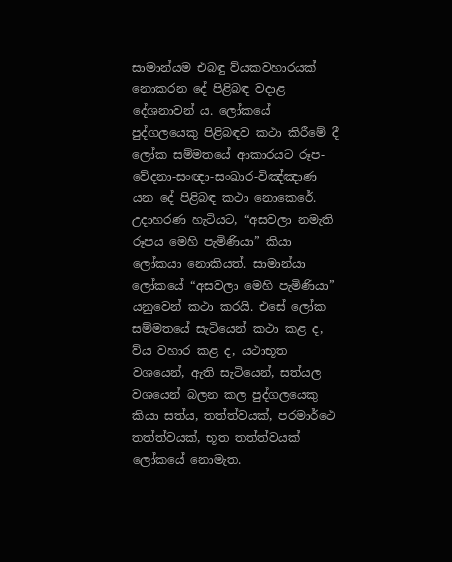සාමාන්යම එබඳු ව්යකවහාරයක් නොකරන දේ පිළිබඳ වදාළ දේශනාවන් ය. ලෝකයේ පුද්ගලයෙකු පිළිබඳව කථා කිරීමේ දී ලෝක සම්මතයේ ආකාරයට රූප-වේදනා-සංඥා-සංඛාර-විඤ්ඤාණ යන දේ පිළිබඳ කථා නොකෙරේ. උදාහරණ හැටියට, “අසවලා නමැති රූපය මෙහි පැමිණියා” කියා ලෝකයා නොකියත්. සාමාන්යා ලෝකයේ “අසවලා මෙහි පැමිණියා” යනුවෙන් කථා කරයි. එසේ ලෝක සම්මතයේ සැටියෙන් කථා කළ ද, ව්ය වහාර කළ ද, යථාභූත වශයෙන්, ඇති සැටියෙන්, සත්යල වශයෙන් බලන කල පුද්ගලයෙකු කියා සත්ය, තත්ත්වයක්, පරමාර්ථෙ තත්ත්වයක්, භූත තත්ත්වයක් ලෝකයේ නොමැත.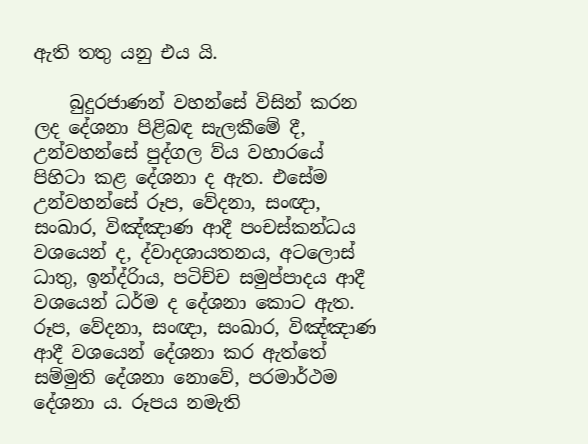ඇති තතු යනු එය යි.

    බුදුරජාණන් වහන්සේ විසින් කරන ලද දේශනා පිළිබඳ සැලකීමේ දී, උන්වහන්සේ පුද්ගල ව්ය වහාරයේ පිහිටා කළ දේශනා ද ඇත. එසේම උන්වහන්සේ රූප, වේදනා, සංඥා, සංඛාර, විඤ්ඤාණ ආදී පංචස්කන්ධය වශයෙන් ද, ද්වාදශායතනය, අටලොස් ධාතු, ඉන්ද්රිාය, පටිච්ච සමුප්පාදය ආදී වශයෙන් ධර්ම ද දේශනා කොට ඇත. රූප, වේදනා, සංඥා, සංඛාර, විඤ්ඤාණ ආදී වශයෙන් දේශනා කර ඇත්තේ සම්මුති දේශනා නොවේ, පරමාර්ථම දේශනා ය. රූපය නමැති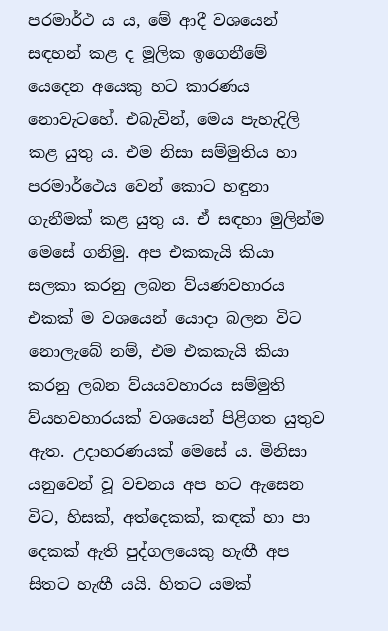පරමාර්ථ ය ය, මේ ආදී වශයෙන් සඳහන් කළ ද මූලික ඉගෙනීමේ යෙදෙන අයෙකු හට කාරණය නොවැටහේ. එබැවින්, මෙය පැහැදිලි කළ යුතු ය. එම නිසා සම්මුතිය හා පරමාර්ථෙය වෙන් කොට හඳුනා ගැනීමක් කළ යුතු ය. ඒ සඳහා මුලින්ම මෙසේ ගනිමු. අප එකකැයි කියා සලකා කරනු ලබන ව්යණවහාරය එකක් ම වශයෙන් යොදා බලන විට නොලැබේ නම්, එම එකකැයි කියා කරනු ලබන ව්යයවහාරය සම්මුති ව්යහවහාරයක් වශයෙන් පිළිගත යුතුව ඇත. උදාහරණයක් මෙසේ ය. මිනිසා යනුවෙන් වූ වචනය අප හට ඇසෙන විට, හිසක්, අත්දෙකක්, කඳක් හා පා දෙකක් ඇති පුද්ගලයෙකු හැඟී අප සිතට හැඟී යයි. හිතට යමක්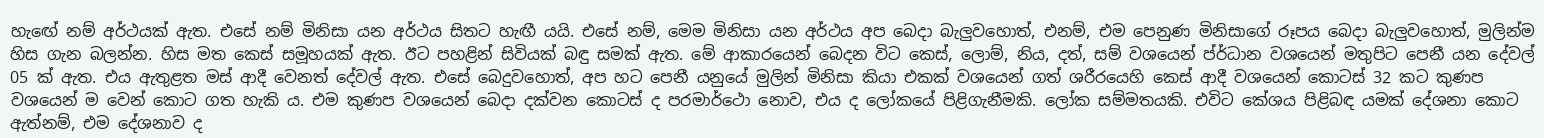හැ‌ඟේ නම් අර්ථයක් ඇත. එසේ නම් මිනිසා යන අර්ථය සිතට හැඟී යයි. එසේ නම්, මෙම මිනිසා යන අර්ථය අප බෙදා බැලුවහොත්, එනම්, එම පෙනුණ මිනිසාගේ රූපය බෙදා බැලුවහොත්, මුලින්ම හිස ගැන බලන්න. හිස මත කෙස් සමූහයක් ඇත. ඊට පහළින් සිවියක් බඳු සමක් ඇත. මේ ආකාරයෙන් බෙදන විට කෙස්, ලොම්, නිය, දත්, සම් වශයෙන් ප්ර්ධාන වශයෙන් මතුපිට පෙනී යන දේවල් 05 ක් ඇත. එය ඇතුළත මස් ආදී වෙනත් දේවල් ඇත. එසේ බෙදුවහොත්, අප හට පෙනී යනුයේ මුලින් මිනිසා කියා එකක් වශයෙන් ගත් ශරීරයෙහි කෙස් ආදී වශයෙන් කොටස් 32 කට කුණප වශයෙන් ම වෙන් කොට ගත හැකි ය. එම කුණප වශයෙන් බෙදා දක්වන කොටස් ද පරමාර්ථො නොව, එය ද ලෝකයේ පිළිගැනීමකි. ලෝක සම්මතයකි. එවිට කේශය පිළිබඳ යමක් දේශනා කොට ඇත්නම්, එම දේශනාව ද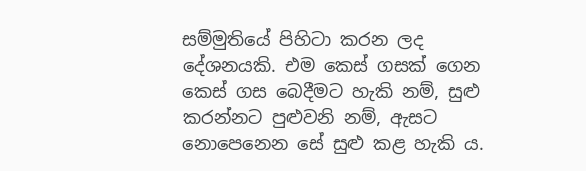සම්මුතියේ පිහිටා කරන ලද දේශනයකි. එම කෙස් ගසක් ගෙන කෙස් ගස බෙදීමට හැකි නම්, සුළු කරන්නට පුළුවනි නම්, ඇසට නොපෙනෙන සේ සුළු කළ හැකි ය.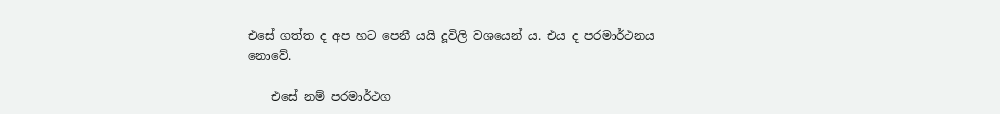එසේ ගත්ත ද අප හට පෙනී යයි දූවිලි වශයෙන් ය. එය ද පරමාර්ථනය නොවේ.

    එසේ නම් පරමාර්ථග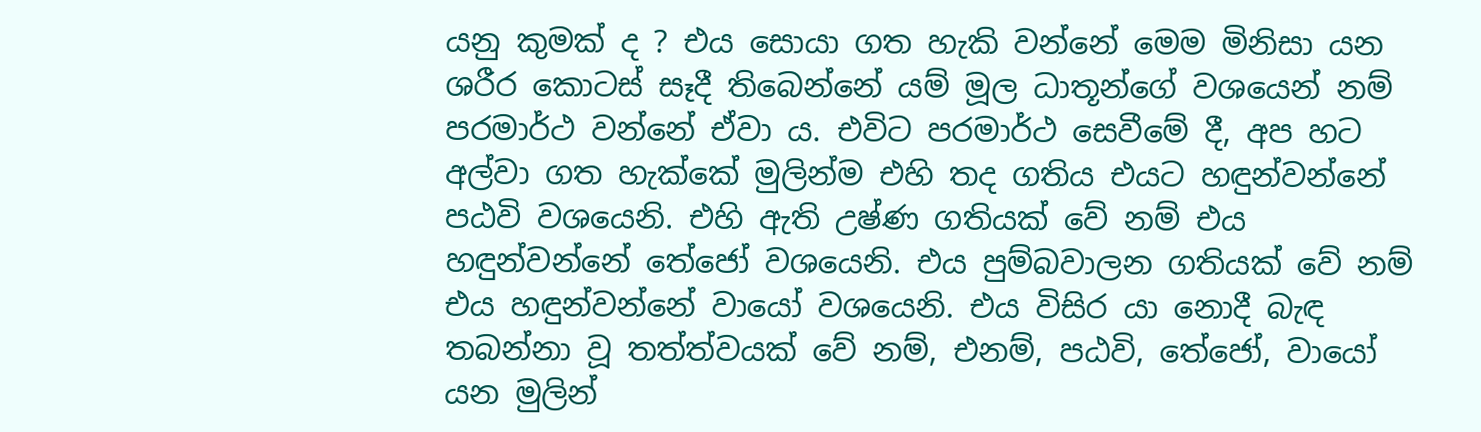යනු කුමක් ද ? එය සොයා ගත හැකි වන්නේ මෙම මිනිසා යන ශරීර කොටස් සෑදී තිබෙන්නේ යම් මූල ධාතූන්ගේ වශයෙන් නම් පරමාර්ථ වන්නේ ඒවා ය. එවිට පරමාර්ථ සෙවීමේ දී, අප හට අල්වා ගත හැක්කේ මුලින්ම එහි තද ගතිය එයට හඳුන්වන්නේ පඨවි වශයෙනි. එහි ඇති උෂ්ණ ගතියක් වේ නම් එය හඳුන්වන්නේ තේජෝ වශයෙනි. එය පුම්බවාලන ගතියක් වේ නම් එය හඳුන්වන්නේ වායෝ වශයෙනි. එය විසිර යා නොදී බැඳ තබන්නා වූ තත්ත්වයක් වේ නම්, එනම්, පඨවි, තේජෝ, වායෝ යන මුලින්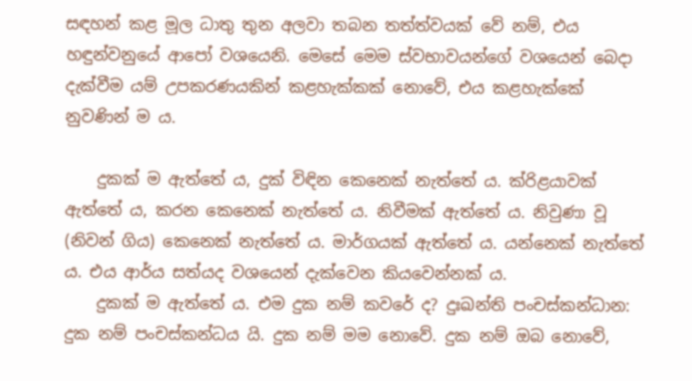සඳහන් කළ මූල ධාතු තුන අලවා තබන තත්ත්වයක් වේ නම්, එය හඳුන්වනුයේ ආපෝ වශයෙනි. මෙසේ මෙම ස්වභාවයන්ගේ වශයෙන් බෙදා දැක්වීම යම් උපකරණයකින් කළහැක්කක් නොවේ, එය කළහැක්කේ නුවණින් ම ය.

    දුකක් ම ඇත්තේ ය, දුක් විඳින කෙනෙක් නැත්තේ ය. ක්රිළයාවක් ඇත්තේ ය, කරන කෙනෙක් නැත්තේ ය. නිවීමක් ඇත්තේ ය. නිවුණා වූ (නිවන් ගිය) කෙනෙක් නැත්තේ ය. මාර්ගයක් ඇත්තේ ය. යන්නෙක් නැත්තේ ය. එය ආර්ය සත්යද වශයෙන් දැක්වෙන කියවෙන්නක් ය.
    දුකක් ම ඇත්තේ ය. එම දුක නම් කවරේ ද? දුඃඛන්ති පංචස්කන්ධාන: දුක නම් පංචස්කන්ධය යි. දුක නම් මම නොවේ. දුක නම් ඔබ නොවේ,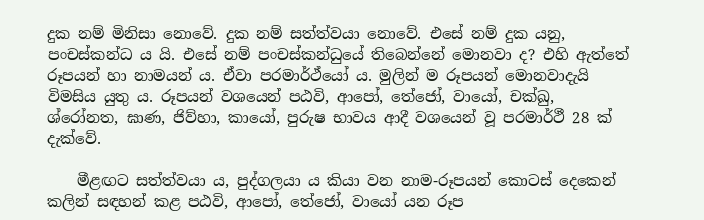දුක නම් මිනිසා නොවේ. දුක නම් සත්ත්වයා නොවේ. එසේ නම් දුක යනු, පංචස්කන්ධ ය යි. එසේ නම් පංචස්කන්ධුයේ තිබෙන්නේ මොනවා ද? එහි ඇත්තේ රූපයන් හා නාමයන් ය. ඒවා පරමාර්ථ්යෝ ය. මුලින් ම රූපයන් මොනවාදැයි විමසිය යුතු ය. රූපයන් වශයෙන් පඨවි, ආපෝ, තේජෝ, වායෝ, චක්ඛු, ශ්රෝනත, ඝාණ, ජිව්හා, කායෝ, පුරුෂ භාවය ආදී වශයෙන් වූ පරමාර්ථී 28 ක් දැක්වේ.

    මීළඟට සත්ත්වයා ය, පුද්ගලයා ය කියා වන නාම-රූපයන් කොටස් දෙකෙන් කලින් සඳහන් කළ පඨවි, ආපෝ, තේජෝ, වායෝ යන රූප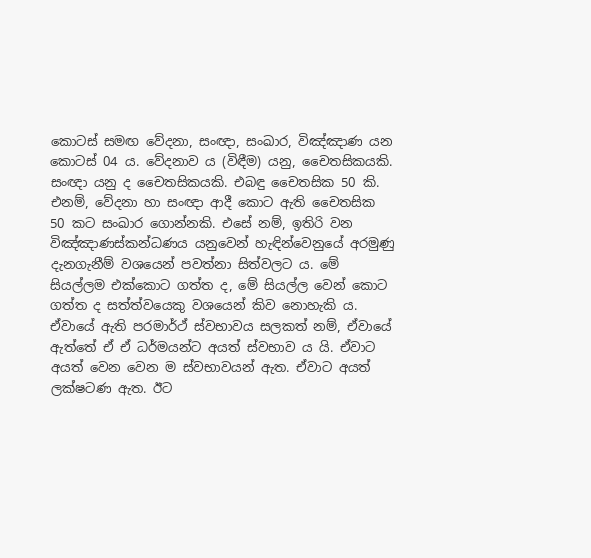කොටස් සමඟ වේදනා, සංඥා, සංඛාර, විඤ්ඤාණ යන කොටස් 04 ය. වේදනාව ය (විඳීම) යනු, චෛතසිකයකි. සංඥා යනු ද චෛතසිකයකි. එබඳු චෛතසික 50 කි. එනම්, වේදනා හා සංඥා ආදී කොට ඇති චෛතසික 50 කට සංඛාර ගොන්නකි. එසේ නම්, ඉතිරි වන විඤ්ඤාණස්කන්ධණය යනුවෙන් හැඳින්වෙනුයේ අරමුණු දැනගැනීම් වශයෙන් පවත්නා සිත්වලට ය. මේ සියල්ලම එක්කොට ගත්ත ද, මේ සියල්ල වෙන් කොට ගත්ත ද සත්ත්වයෙකු වශයෙන් කිව නොහැකි ය. ඒවායේ ඇති පරමාර්ථ් ස්වභාවය සලකත් නම්, ඒවායේ ඇත්තේ ඒ ඒ ධර්මයන්ට අයත් ස්වභාව ය යි. ඒවාට අයත් වෙන වෙන ම ස්වභාවයන් ඇත. ඒවාට අයත් ලක්ෂටණ ඇත. ඊට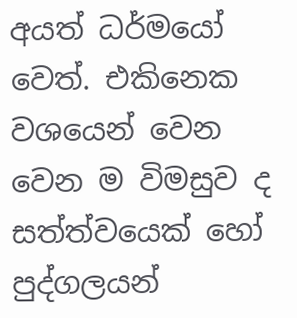අයත් ධර්මයෝ වෙත්. එකිනෙක වශයෙන් වෙන වෙන ම විමසුව ද සත්ත්වයෙක් හෝ පුද්ගලයන්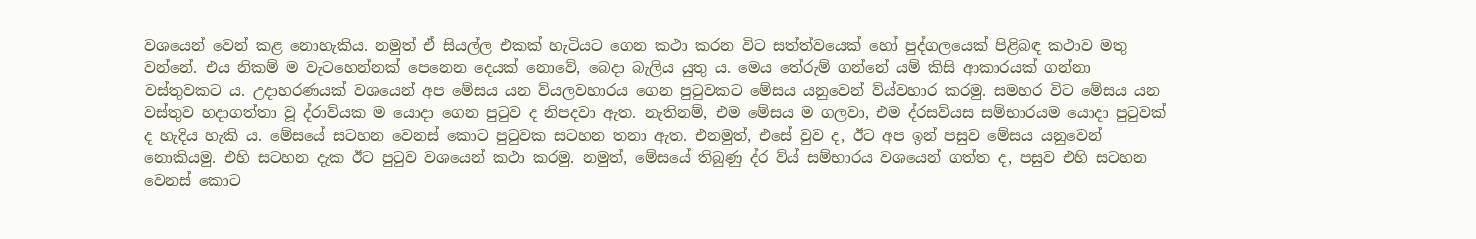වශයෙන් වෙන් කළ නොහැකිය. නමුත් ඒ සියල්ල එකක් හැටියට ගෙන කථා කරන විට සත්ත්වයෙක් හෝ පුද්ගලයෙක් පිළිබඳ කථාව මතු වන්නේ. එය නිකම් ම වැටහෙන්නක් පෙනෙන දෙයක් නොවේ, බෙදා බැලිය යුතු ය. මෙය තේරුම් ගන්නේ යම් කිසි ආකාරයක් ගන්නා වස්තුවකට ය. උදාහරණයක් වශයෙන් අප මේසය යන ව්යලවහාරය ගෙන පුටුවකට මේසය යනුවෙන් ව්ය්වහාර කරමු. සමහර විට මේසය යන වස්තුව හදාගත්තා වූ ද්රාව්යක ම යොදා ගෙන පුටුව ද නිපදවා ඇත. නැතිනම්, එම මේසය ම ගලවා, එම ද්රසව්යස සම්භාරයම යොදා පුටුවක් ද හැදිය හැකි ය. මේසයේ සටහන වෙනස් කොට පුටුවක සටහන තනා ඇත. එනමුත්, එසේ වුව ද, ඊට අප ඉන් පසුව මේසය යනුවෙන් නොකියමු. එහි සටහන දැක ඊට පුටුව වශයෙන් කථා කරමු. නමුත්, මේසයේ තිබුණු ද්ර ව්ය් සම්භාරය වශයෙන් ගත්ත ද, පසුව එහි සටහන වෙනස් කොට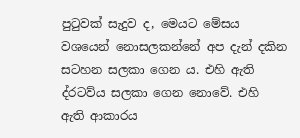පුටුවක් සැදුව ද, මෙයට මේසය වශයෙන් නොසලකන්නේ අප දැන් දකින සටහන සලකා ගෙන ය. එහි ඇති ද්රටව්ය සලකා ගෙන නොවේ. එහි ඇති ආකාරය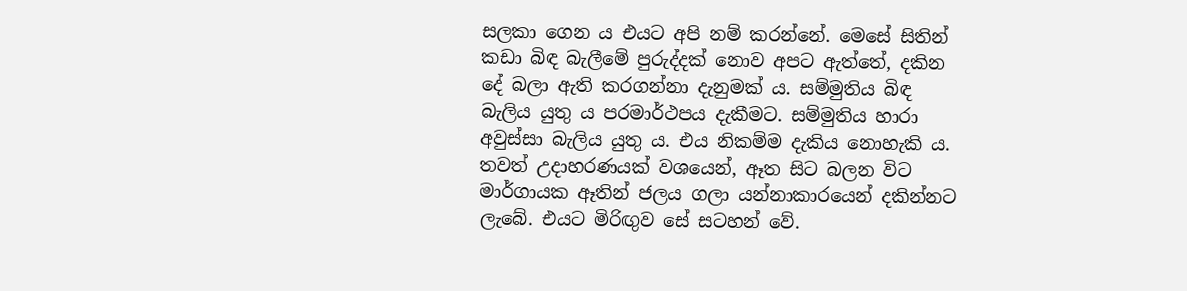සලකා ගෙන ය එයට අපි නම් කරන්නේ. මෙසේ සිතින් කඩා බිඳ බැලීමේ පුරුද්දක් නොව අපට ඇත්තේ, දකින දේ බලා ඇති කරගන්නා දැනුමක් ය. සම්මුතිය බිඳ බැලිය යුතු ය පරමාර්ථපය දැකීමට. සම්මුතිය හාරා අවුස්සා බැලිය යුතු ය. එය නිකම්ම දැකිය නොහැකි ය. තවත් උදාහරණයක් වශයෙන්, ඈත සිට බලන විට මාර්ගායක ඈතින් ජලය ගලා යන්නාකාරයෙන් දකින්නට ලැබේ. එයට මිරිඟුව සේ සටහන් වේ.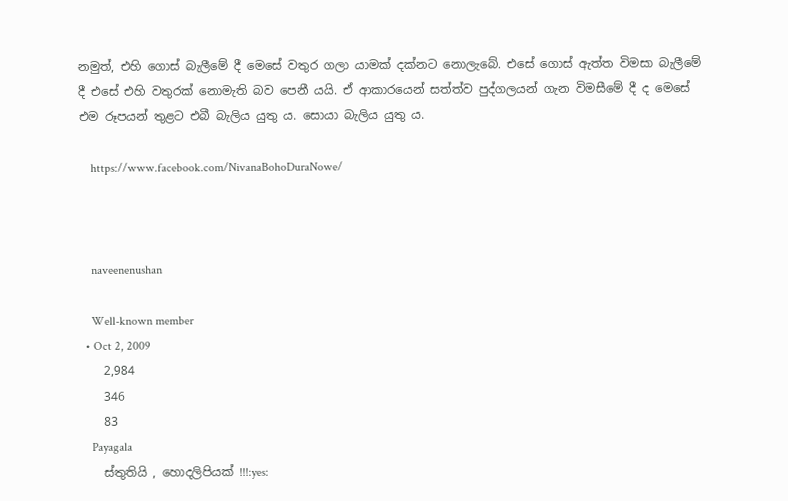නමුත්, එහි ගොස් බැලීමේ දී මෙසේ වතුර ගලා යාමක් දක්නට නොලැබේ. එසේ ගොස් ඇත්ත විමසා බැලීමේ දී එසේ එහි වතුරක් නොමැති බව පෙනී යයි. ඒ ආකාරයෙන් සත්ත්ව පුද්ගලයන් ගැන විමසීමේ දී ද මෙසේ එම රූපයන් තුළට එබී බැලිය යුතු ය. සොයා බැලිය යුතු ය.

    https://www.facebook.com/NivanaBohoDuraNowe/



    naveenenushan

    Well-known member
  • Oct 2, 2009
    2,984
    346
    83
    Payagala
    ස්තුතියි , හොදලිපියක් !!!:yes: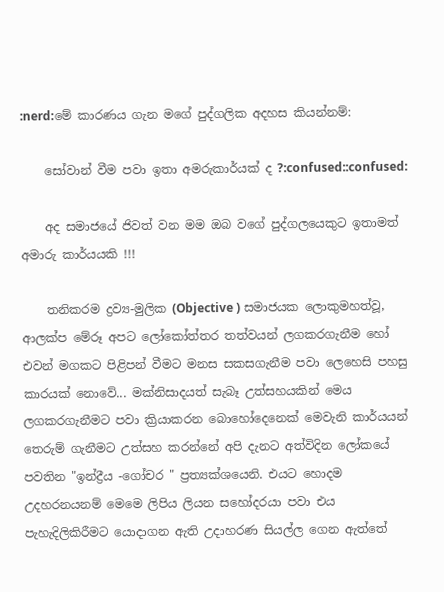:nerd:මේ කාරණය ගැන මගේ පුද්ගලික අදහස කියන්නම්:

    සෝවාන් වීම පවා ඉතා අමරුකාර්යක් ද ?:confused::confused:

    අද සමාජයේ ජිවත් වන මම ඔබ වගේ පුද්ගලයෙකුට ඉතාමත් අමාරු කාර්යයකි !!!

    තනිකරම ද්‍රව්‍ය-මුලික (Objective ) සමාජයක ලොකුමහත්වූ, ආලක්ප මේරූ අපට ලෝකෝත්තර තත්වයන් ලගකරගැනීම හෝ එවන් මගකට පිළිපන් වීමට මනස සකසගැනීම පවා ලෙහෙසි පහසු කාරයක් නොවේ... මක්නිසාදයත් සැබෑ උත්සහයකින් මෙය ලගකරගැනීමට පවා ක්‍රියාකරන බොහෝදෙනෙක් මෙවැනි කාර්යයන් තෙරුම් ගැනීමට උත්සහ කරන්නේ අපි දැනට අත්විදින ලෝකයේ පවතින "ඉන්ද්‍රීය -ගෝචර " ප්‍රත්‍යක්ශයෙනි. එයට හොදම උදහරනයනම් මෙමෙ ලිපිය ලියන සහෝදරයා පවා එය පැහැදිලිකිරීමට යොදාගන ඇති උදාහරණ සියල්ල ගෙන ඇත්තේ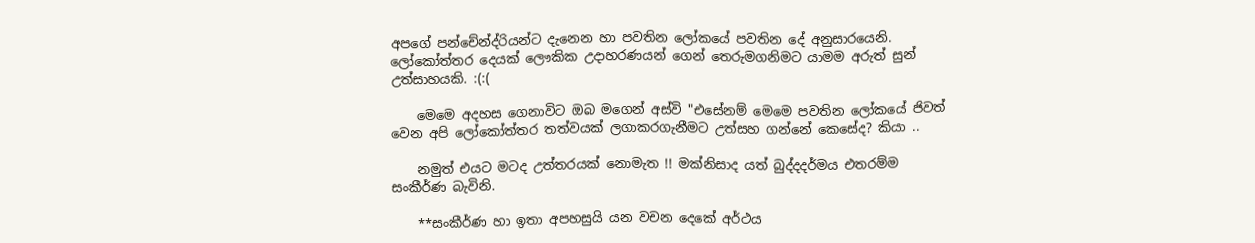අපගේ පන්චේන්ද්රියන්ට දැනෙන හා පවතින ලෝකයේ පවතින දේ අනුසාරයෙනි. ලෝකෝත්තර දෙයක් ලෞකික උදාහරණයන් ගෙන් තෙරුමගනිමට යාමම අරුත් සුන් උත්සාහයකි. :(:(

    මෙමෙ අදහස ගෙනාවිට ඔබ මගෙන් අස්වි "එසේනම් මෙමෙ පවතින ලෝකයේ ජිවත් වෙන අපි ලෝකෝත්තර තත්වයක් ලගාකරගැනීමට උත්සහ ගන්නේ කෙසේද? කියා ..

    නමුත් එයට මටද උත්තරයක් නොමැත !! මක්නිසාද යත් බුද්දදර්මය එතරම්ම සංකීර්ණ බැවිනි.

    **සංකීර්ණ හා ඉතා අපහසුයි යන වචන දෙකේ අර්ථය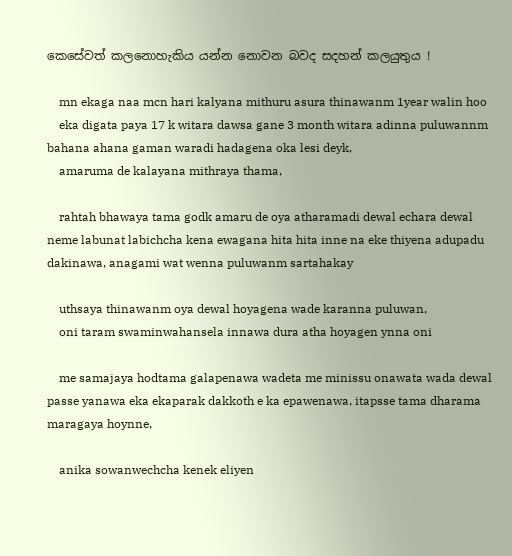කෙසේවත් කලනොහැකිය යන්න නොවන බවද සදහන් කලයුතුය !

    mn ekaga naa mcn hari kalyana mithuru asura thinawanm 1year walin hoo
    eka digata paya 17 k witara dawsa gane 3 month witara adinna puluwannm bahana ahana gaman waradi hadagena oka lesi deyk,
    amaruma de kalayana mithraya thama,

    rahtah bhawaya tama godk amaru de oya atharamadi dewal echara dewal neme labunat labichcha kena ewagana hita hita inne na eke thiyena adupadu dakinawa, anagami wat wenna puluwanm sartahakay

    uthsaya thinawanm oya dewal hoyagena wade karanna puluwan,
    oni taram swaminwahansela innawa dura atha hoyagen ynna oni

    me samajaya hodtama galapenawa wadeta me minissu onawata wada dewal passe yanawa eka ekaparak dakkoth e ka epawenawa, itapsse tama dharama maragaya hoynne,

    anika sowanwechcha kenek eliyen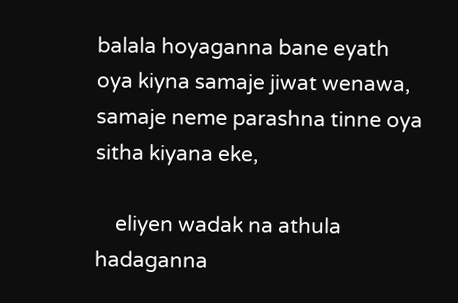balala hoyaganna bane eyath oya kiyna samaje jiwat wenawa, samaje neme parashna tinne oya sitha kiyana eke,

    eliyen wadak na athula hadaganna